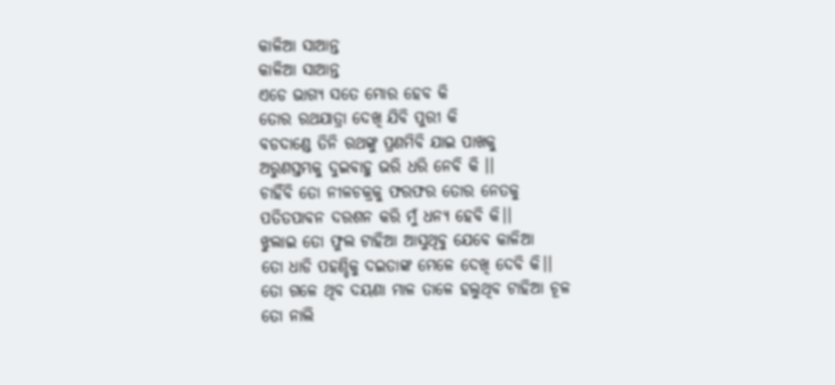କାଳିଆ ସାଆନ୍ତ
କାଳିଆ ସାଆନ୍ତ
ଏଡେ ଭାଗ୍ୟ ସତେ ମୋର ହେବ କି
ତୋର ରଥଯାତ୍ରା ଦେଖି ଯିବି ପୁରୀ କି
ବଡଦାଣ୍ଡେ ତିନି ରଥଙ୍କୁ ପ୍ରଣମିବି ଯାଇ ପାଖକୁ
ଅରୁଣସ୍ତମ୍ଭକୁ ଦୁଇବାହୁ ଭରି ଧରି ନେବି କି ।।
ଚାହିଁବି ତୋ ନୀଳଚକ୍ରକୁ ଫରଫର ତୋର ନେତକୁ
ପତିତପାବନ ଦରଶନ କରି ମୁଁ ଧନ୍ୟ ହେବି କି।।
ଝୁଲାଇ ତୋ ଫୁଲ ଟାହିଆ ଆସୁଥିବୁ ଯେବେ କାଳିଆ
ତୋ ଧାଡି ପହଣ୍ଡିକୁ ଦଇତାଙ୍କ ମେଳେ ଦେଖି ଦେବି କି।।
ତୋ ଗଳେ ଥିବ ଦୟଣା ମାଳ ତାଳେ ହଲୁଥିବ ଟାହିଆ ଚୂଳ
ତୋ ନାଲି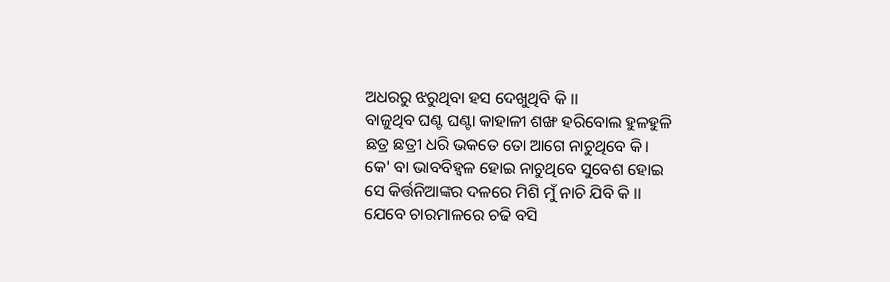ଅଧରରୁ ଝରୁଥିବା ହସ ଦେଖୁଥିବି କି ।।
ବାଜୁଥିବ ଘଣ୍ଟ ଘଣ୍ଟା କାହାଳୀ ଶଙ୍ଖ ହରିବୋଲ ହୁଳହୁଳି
ଛତ୍ର ଛତ୍ରୀ ଧରି ଭକତେ ତୋ ଆଗେ ନାଚୁଥିବେ କି।
କେ' ବା ଭାବବିହ୍ବଳ ହୋଇ ନାଚୁଥିବେ ସୁବେଶ ହୋଇ
ସେ କିର୍ତ୍ତନିଆଙ୍କର ଦଳରେ ମିଶି ମୁଁ ନାଚି ଯିବି କି ।।
ଯେବେ ଚାରମାଳରେ ଚଢି ବସି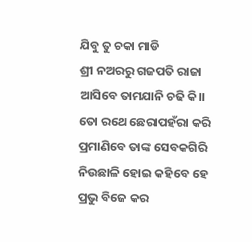ଯିବୁ ତୁ ଚକା ମାଡି
ଶ୍ରୀ ନଅରରୁ ଗଜପତି ରାଜା ଆସିବେ ତାମଯାନି ଚଢି କି।।
ତୋ ରଥେ ଛେରାପହଁରା କରି ପ୍ରମାଣିବେ ତାଙ୍କ ସେବକଗିରି
ନିଉଛାଳି ହୋଇ କହିବେ ହେ ପ୍ରଭୁ ବିଜେ କର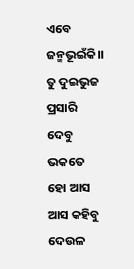ଏବେ ଜନ୍ମଭୂଇଁକି।।
ତୁ ଦୁଇଭୁଜ ପ୍ରସାରି ଦେବୁ ଭକତେ ହୋ ଆସ ଆସ କହିବୁ
ଦେଉଳ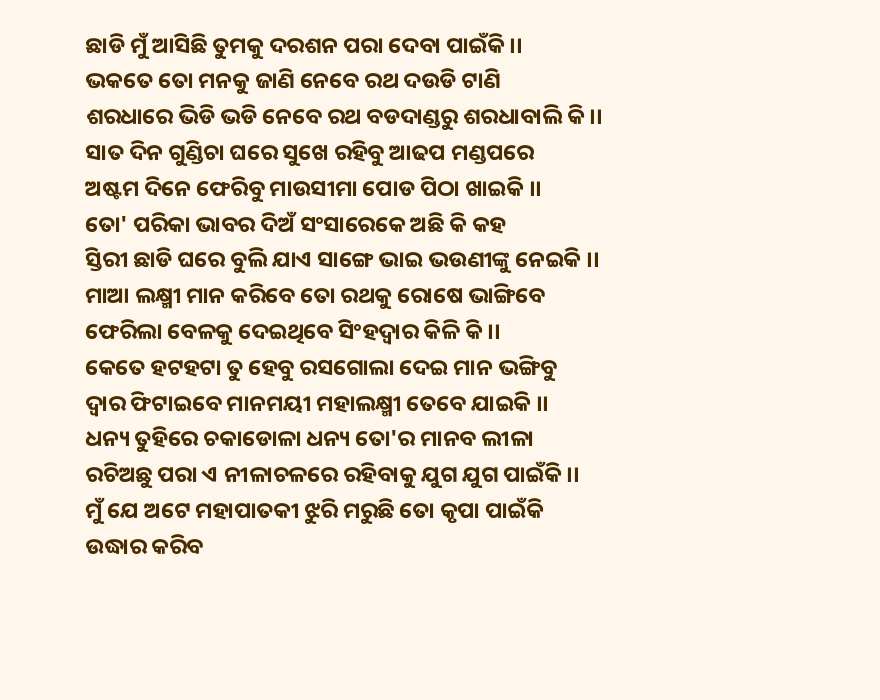ଛାଡି ମୁଁ ଆସିଛି ତୁମକୁ ଦରଶନ ପରା ଦେବା ପାଇଁକି।।
ଭକତେ ତୋ ମନକୁ ଜାଣି ନେବେ ରଥ ଦଉଡି ଟାଣି
ଶରଧାରେ ଭିଡି ଭଡି ନେବେ ରଥ ବଡଦାଣ୍ଡରୁ ଶରଧାବାଲି କି।।
ସାତ ଦିନ ଗୁଣ୍ଡିଚା ଘରେ ସୁଖେ ରହିବୁ ଆଢପ ମଣ୍ଡପରେ
ଅଷ୍ଟମ ଦିନେ ଫେରିବୁ ମାଉସୀମା ପୋଡ ପିଠା ଖାଇକି ।।
ତୋ' ପରିକା ଭାବର ଦିଅଁ ସଂସାରେକେ ଅଛି କି କହ
ସ୍ତିରୀ ଛାଡି ଘରେ ବୁଲି ଯାଏ ସାଙ୍ଗେ ଭାଇ ଭଉଣୀଙ୍କୁ ନେଇକି ।।
ମାଆ ଲକ୍ଷ୍ମୀ ମାନ କରିବେ ତୋ ରଥକୁ ରୋଷେ ଭାଙ୍ଗିବେ
ଫେରିଲା ବେଳକୁ ଦେଇଥିବେ ସିଂହଦ୍ଵାର କିଳି କି ।।
କେତେ ହଟହଟା ତୁ ହେବୁ ରସଗୋଲା ଦେଇ ମାନ ଭଙ୍ଗିବୁ
ଦ୍ୱାର ଫିଟାଇବେ ମାନମୟୀ ମହାଲକ୍ଷ୍ମୀ ତେବେ ଯାଇକି ।।
ଧନ୍ୟ ତୁହିରେ ଚକାଡୋଳା ଧନ୍ୟ ତୋ'ର ମାନବ ଲୀଳା
ରଚିଅଛୁ ପରା ଏ ନୀଳାଚଳରେ ରହିବାକୁ ଯୁଗ ଯୁଗ ପାଇଁକି।।
ମୁଁ ଯେ ଅଟେ ମହାପାତକୀ ଝୁରି ମରୁଛି ତୋ କୃପା ପାଇଁକି
ଉଦ୍ଧାର କରିବ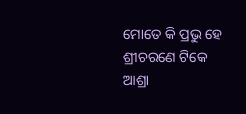ମୋତେ କି ପ୍ରଭୁ ହେ ଶ୍ରୀଚରଣେ ଟିକେ ଆଶ୍ରା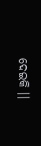ଦେଇକି ।।